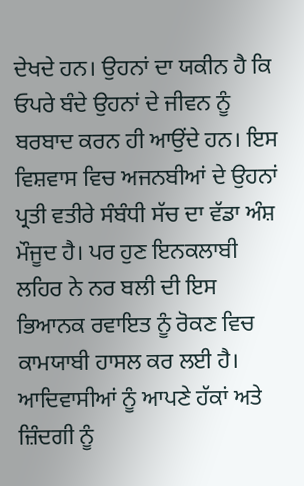ਦੇਖਦੇ ਹਨ। ਉਹਨਾਂ ਦਾ ਯਕੀਨ ਹੈ ਕਿ ਓਪਰੇ ਬੰਦੇ ਉਹਨਾਂ ਦੇ ਜੀਵਨ ਨੂੰ ਬਰਬਾਦ ਕਰਨ ਹੀ ਆਉਂਦੇ ਹਨ। ਇਸ ਵਿਸ਼ਵਾਸ ਵਿਚ ਅਜਨਬੀਆਂ ਦੇ ਉਹਨਾਂ ਪ੍ਰਤੀ ਵਤੀਰੇ ਸੰਬੰਧੀ ਸੱਚ ਦਾ ਵੱਡਾ ਅੰਸ਼ ਮੌਜੂਦ ਹੈ। ਪਰ ਹੁਣ ਇਨਕਲਾਬੀ ਲਹਿਰ ਨੇ ਨਰ ਬਲੀ ਦੀ ਇਸ ਭਿਆਨਕ ਰਵਾਇਤ ਨੂੰ ਰੋਕਣ ਵਿਚ ਕਾਮਯਾਬੀ ਹਾਸਲ ਕਰ ਲਈ ਹੈ। ਆਦਿਵਾਸੀਆਂ ਨੂੰ ਆਪਣੇ ਹੱਕਾਂ ਅਤੇ ਜ਼ਿੰਦਗੀ ਨੂੰ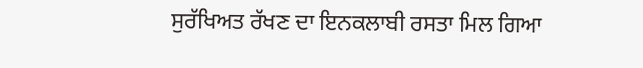ਸੁਰੱਖਿਅਤ ਰੱਖਣ ਦਾ ਇਨਕਲਾਬੀ ਰਸਤਾ ਮਿਲ ਗਿਆ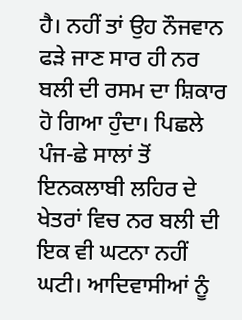ਹੈ। ਨਹੀਂ ਤਾਂ ਉਹ ਨੌਜਵਾਨ ਫੜੇ ਜਾਣ ਸਾਰ ਹੀ ਨਰ ਬਲੀ ਦੀ ਰਸਮ ਦਾ ਸ਼ਿਕਾਰ ਹੋ ਗਿਆ ਹੁੰਦਾ। ਪਿਛਲੇ ਪੰਜ-ਛੇ ਸਾਲਾਂ ਤੋਂ ਇਨਕਲਾਬੀ ਲਹਿਰ ਦੇ ਖੇਤਰਾਂ ਵਿਚ ਨਰ ਬਲੀ ਦੀ ਇਕ ਵੀ ਘਟਨਾ ਨਹੀਂ ਘਟੀ। ਆਦਿਵਾਸੀਆਂ ਨੂੰ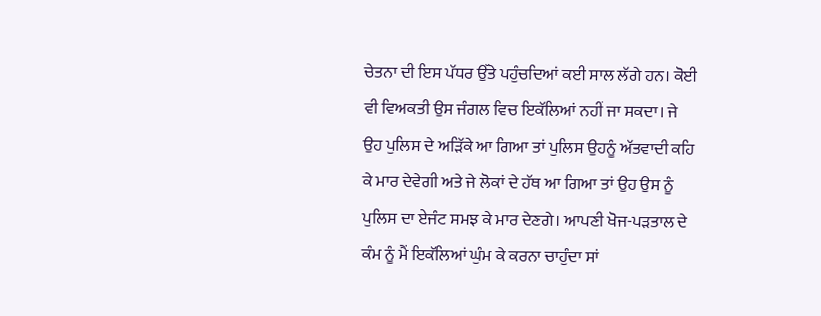ਚੇਤਨਾ ਦੀ ਇਸ ਪੱਧਰ ਉੱਤੇ ਪਹੁੰਚਦਿਆਂ ਕਈ ਸਾਲ ਲੱਗੇ ਹਨ। ਕੋਈ ਵੀ ਵਿਅਕਤੀ ਉਸ ਜੰਗਲ ਵਿਚ ਇਕੱਲਿਆਂ ਨਹੀਂ ਜਾ ਸਕਦਾ। ਜੇ ਉਹ ਪੁਲਿਸ ਦੇ ਅੜਿੱਕੇ ਆ ਗਿਆ ਤਾਂ ਪੁਲਿਸ ਉਹਨੂੰ ਅੱਤਵਾਦੀ ਕਹਿ ਕੇ ਮਾਰ ਦੇਵੇਗੀ ਅਤੇ ਜੇ ਲੋਕਾਂ ਦੇ ਹੱਥ ਆ ਗਿਆ ਤਾਂ ਉਹ ਉਸ ਨੂੰ ਪੁਲਿਸ ਦਾ ਏਜੰਟ ਸਮਝ ਕੇ ਮਾਰ ਦੇਣਗੇ। ਆਪਣੀ ਖੋਜ-ਪੜਤਾਲ ਦੇ ਕੰਮ ਨੂੰ ਮੈਂ ਇਕੱਲਿਆਂ ਘੁੰਮ ਕੇ ਕਰਨਾ ਚਾਹੁੰਦਾ ਸਾਂ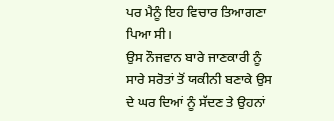ਪਰ ਮੈਨੂੰ ਇਹ ਵਿਚਾਰ ਤਿਆਗਣਾ ਪਿਆ ਸੀ।
ਉਸ ਨੌਜਵਾਨ ਬਾਰੇ ਜਾਣਕਾਰੀ ਨੂੰ ਸਾਰੇ ਸਰੋਤਾਂ ਤੋਂ ਯਕੀਨੀ ਬਣਾਕੇ ਉਸ ਦੇ ਘਰ ਦਿਆਂ ਨੂੰ ਸੱਦਣ ਤੇ ਉਹਨਾਂ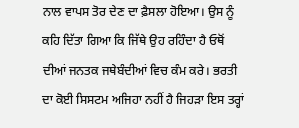ਨਾਲ ਵਾਪਸ ਤੋਰ ਦੇਣ ਦਾ ਫ਼ੈਸਲਾ ਹੋਇਆ। ਉਸ ਨੂੰ ਕਹਿ ਦਿੱਤਾ ਗਿਆ ਕਿ ਜਿੱਥੇ ਉਹ ਰਹਿੰਦਾ ਹੈ ਓਥੋਂ ਦੀਆਂ ਜਨਤਕ ਜਥੇਬੰਦੀਆਂ ਵਿਚ ਕੰਮ ਕਰੇ। ਭਰਤੀ ਦਾ ਕੋਈ ਸਿਸਟਮ ਅਜਿਹਾ ਨਹੀਂ ਹੈ ਜਿਹੜਾ ਇਸ ਤਰ੍ਹਾਂ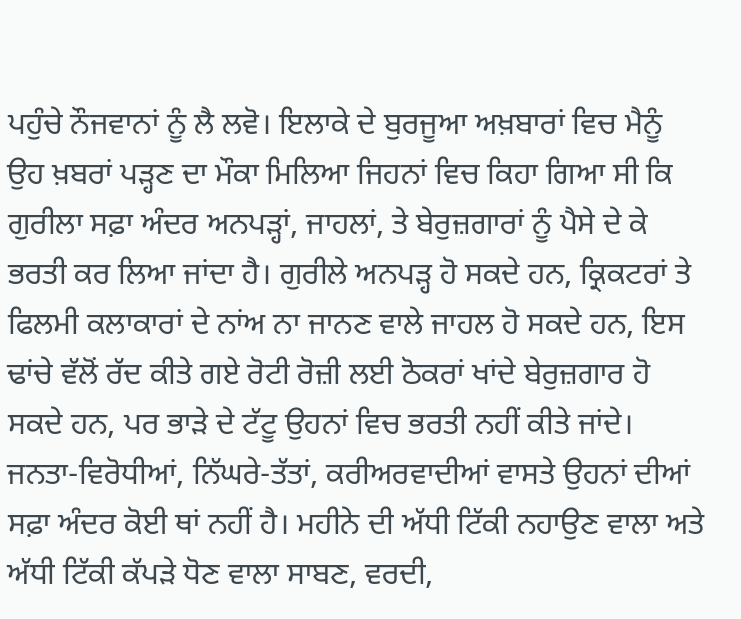ਪਹੁੰਚੇ ਨੌਜਵਾਨਾਂ ਨੂੰ ਲੈ ਲਵੋ। ਇਲਾਕੇ ਦੇ ਬੁਰਜੂਆ ਅਖ਼ਬਾਰਾਂ ਵਿਚ ਮੈਨੂੰ ਉਹ ਖ਼ਬਰਾਂ ਪੜ੍ਹਣ ਦਾ ਮੌਕਾ ਮਿਲਿਆ ਜਿਹਨਾਂ ਵਿਚ ਕਿਹਾ ਗਿਆ ਸੀ ਕਿ ਗੁਰੀਲਾ ਸਫ਼ਾ ਅੰਦਰ ਅਨਪੜ੍ਹਾਂ, ਜਾਹਲਾਂ, ਤੇ ਬੇਰੁਜ਼ਗਾਰਾਂ ਨੂੰ ਪੈਸੇ ਦੇ ਕੇ ਭਰਤੀ ਕਰ ਲਿਆ ਜਾਂਦਾ ਹੈ। ਗੁਰੀਲੇ ਅਨਪੜ੍ਹ ਹੋ ਸਕਦੇ ਹਨ, ਕ੍ਰਿਕਟਰਾਂ ਤੇ ਫਿਲਮੀ ਕਲਾਕਾਰਾਂ ਦੇ ਨਾਂਅ ਨਾ ਜਾਨਣ ਵਾਲੇ ਜਾਹਲ ਹੋ ਸਕਦੇ ਹਨ, ਇਸ ਢਾਂਚੇ ਵੱਲੋਂ ਰੱਦ ਕੀਤੇ ਗਏ ਰੋਟੀ ਰੋਜ਼ੀ ਲਈ ਠੋਕਰਾਂ ਖਾਂਦੇ ਬੇਰੁਜ਼ਗਾਰ ਹੋ ਸਕਦੇ ਹਨ, ਪਰ ਭਾੜੇ ਦੇ ਟੱਟੂ ਉਹਨਾਂ ਵਿਚ ਭਰਤੀ ਨਹੀਂ ਕੀਤੇ ਜਾਂਦੇ। ਜਨਤਾ-ਵਿਰੋਧੀਆਂ, ਨਿੱਘਰੇ-ਤੱਤਾਂ, ਕਰੀਅਰਵਾਦੀਆਂ ਵਾਸਤੇ ਉਹਨਾਂ ਦੀਆਂ ਸਫ਼ਾ ਅੰਦਰ ਕੋਈ ਥਾਂ ਨਹੀਂ ਹੈ। ਮਹੀਨੇ ਦੀ ਅੱਧੀ ਟਿੱਕੀ ਨਹਾਉਣ ਵਾਲਾ ਅਤੇ ਅੱਧੀ ਟਿੱਕੀ ਕੱਪੜੇ ਧੋਣ ਵਾਲਾ ਸਾਬਣ, ਵਰਦੀ,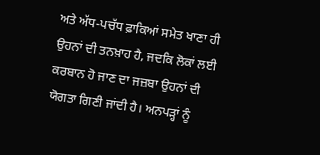ਅਤੇ ਅੱਧ-ਪਚੱਧ ਫ਼ਾਕਿਆਂ ਸਮੇਤ ਖਾਣਾ ਹੀ ਉਹਨਾਂ ਦੀ ਤਨਖ਼ਾਹ ਹੈ, ਜਦਕਿ ਲੋਕਾਂ ਲਈ ਕਰਬਾਨ ਹੋ ਜਾਣ ਦਾ ਜਜ਼ਬਾ ਉਹਨਾਂ ਦੀ ਯੋਗਤਾ ਗਿਣੀ ਜਾਂਦੀ ਹੈ। ਅਨਪੜ੍ਹਾਂ ਨੂੰ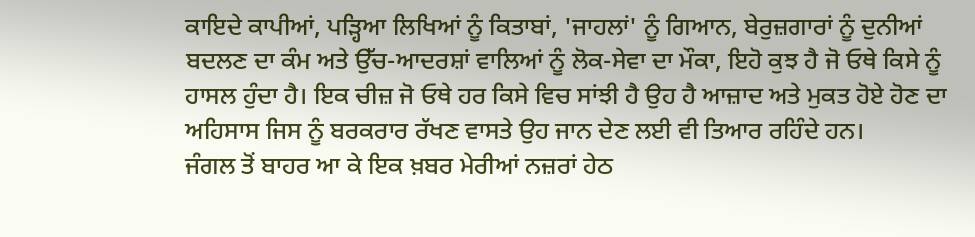ਕਾਇਦੇ ਕਾਪੀਆਂ, ਪੜ੍ਹਿਆ ਲਿਖਿਆਂ ਨੂੰ ਕਿਤਾਬਾਂ, 'ਜਾਹਲਾਂ' ਨੂੰ ਗਿਆਨ, ਬੇਰੁਜ਼ਗਾਰਾਂ ਨੂੰ ਦੁਨੀਆਂ ਬਦਲਣ ਦਾ ਕੰਮ ਅਤੇ ਉੱਚ-ਆਦਰਸ਼ਾਂ ਵਾਲਿਆਂ ਨੂੰ ਲੋਕ-ਸੇਵਾ ਦਾ ਮੌਕਾ, ਇਹੋ ਕੁਝ ਹੈ ਜੋ ਓਥੇ ਕਿਸੇ ਨੂੰ ਹਾਸਲ ਹੁੰਦਾ ਹੈ। ਇਕ ਚੀਜ਼ ਜੋ ਓਥੇ ਹਰ ਕਿਸੇ ਵਿਚ ਸਾਂਝੀ ਹੈ ਉਹ ਹੈ ਆਜ਼ਾਦ ਅਤੇ ਮੁਕਤ ਹੋਏ ਹੋਣ ਦਾ ਅਹਿਸਾਸ ਜਿਸ ਨੂੰ ਬਰਕਰਾਰ ਰੱਖਣ ਵਾਸਤੇ ਉਹ ਜਾਨ ਦੇਣ ਲਈ ਵੀ ਤਿਆਰ ਰਹਿੰਦੇ ਹਨ।
ਜੰਗਲ ਤੋਂ ਬਾਹਰ ਆ ਕੇ ਇਕ ਖ਼ਬਰ ਮੇਰੀਆਂ ਨਜ਼ਰਾਂ ਹੇਠ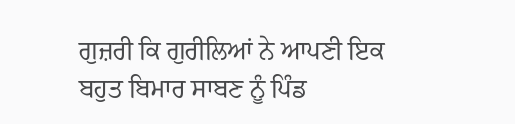ਗੁਜ਼ਰੀ ਕਿ ਗੁਰੀਲਿਆਂ ਨੇ ਆਪਣੀ ਇਕ ਬਹੁਤ ਬਿਮਾਰ ਸਾਬਣ ਨੂੰ ਪਿੰਡ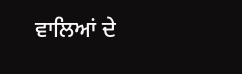ਵਾਲਿਆਂ ਦੇ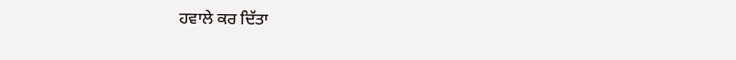ਹਵਾਲੇ ਕਰ ਦਿੱਤਾ